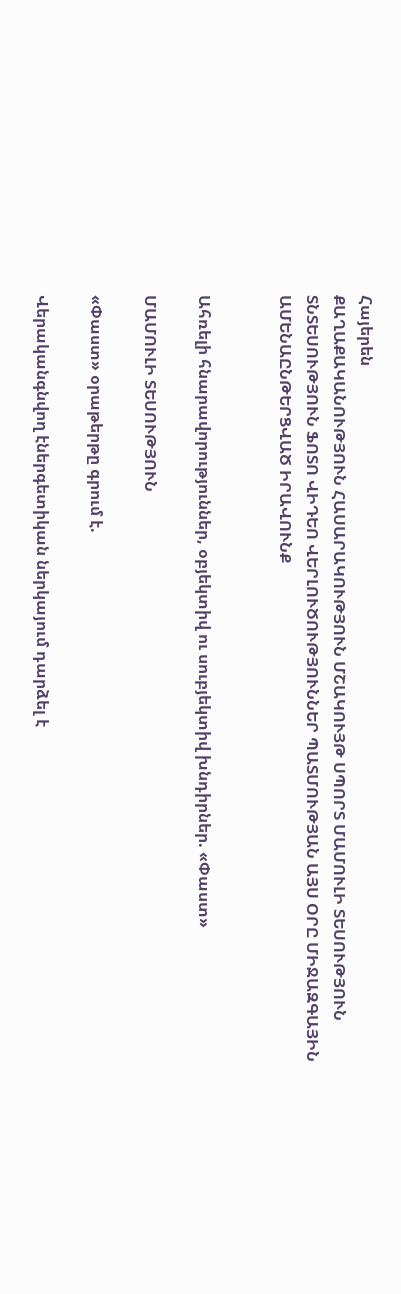Հայերեն
ՔԱՂԱՔԱԿԱՆՈՒԹՅՈՒՆ ՀԱՍԱՐԱԿՈՒԹՅՈՒՆ ՄՇԱԿՈՒՅԹ ՍՊՈՐՏ ՄԱՄՈՒԼԻ ՏԵՍՈՒԹՅՈՒՆ ՏՆՏԵՍՈՒԹՅՈՒՆ ՖՈՏՈ ՎԻԴԵՈ ՎԵՐԼՈՒԾՈՒԹՅՈՒՆՆԵՐ ՊԱՏՄՈՒԹՅԱՆ ԱՅՍ ՕՐԸ ՄԻՋԱԶԳԱՅԻՆ ԱՄԵՆԱԸՆԹԵՐՑՎԱԾ ԻՐԱՎՈՒՆՔ


Ահռելի հնարավորություններ, օբյեկտիվ ու սուբյեկտիվ խնդիրներ. «Փաստ»

ՄԱՄՈՒԼԻ ՏԵՍՈՒԹՅՈՒՆ

«Փաստ» օրաթերթը գրում է.

Վերականգնվող էներգետիկան ներկայում դարձել է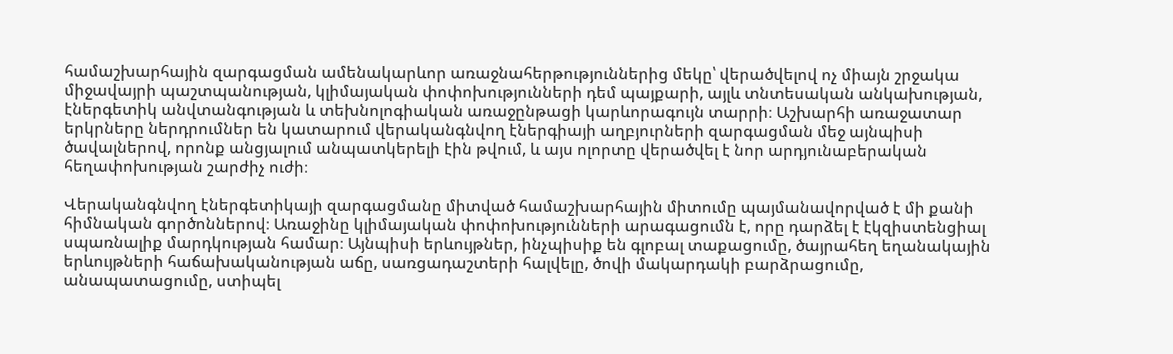համաշխարհային զարգացման ամենակարևոր առաջնահերթություններից մեկը՝ վերածվելով ոչ միայն շրջակա միջավայրի պաշտպանության, կլիմայական փոփոխությունների դեմ պայքարի, այլև տնտեսական անկախության, էներգետիկ անվտանգության և տեխնոլոգիական առաջընթացի կարևորագույն տարրի։ Աշխարհի առաջատար երկրները ներդրումներ են կատարում վերականգնվող էներգիայի աղբյուրների զարգացման մեջ այնպիսի ծավալներով, որոնք անցյալում անպատկերելի էին թվում, և այս ոլորտը վերածվել է նոր արդյունաբերական հեղափոխության շարժիչ ուժի։

Վերականգնվող էներգետիկայի զարգացմանը միտված համաշխարհային միտումը պայմանավորված է մի քանի հիմնական գործոններով։ Առաջինը կլիմայական փոփոխությունների արագացումն է, որը դարձել է էկզիստենցիալ սպառնալիք մարդկության համար։ Այնպիսի երևույթներ, ինչպիսիք են գլոբալ տաքացումը, ծայրահեղ եղանակային երևույթների հաճախականության աճը, սառցադաշտերի հալվելը, ծովի մակարդակի բարձրացումը, անապատացումը, ստիպել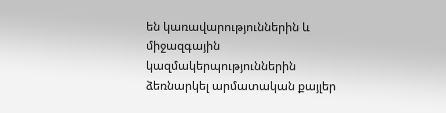են կառավարություններին և միջազգային կազմակերպություններին ձեռնարկել արմատական քայլեր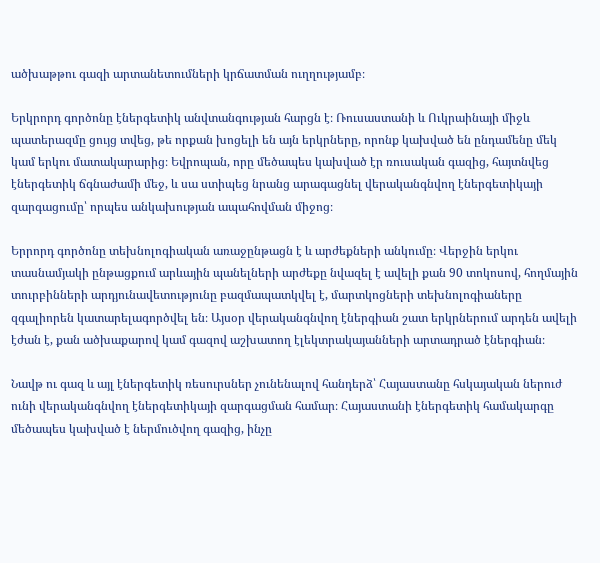ածխաթթու գազի արտանետումների կրճատման ուղղությամբ։

Երկրորդ գործոնը էներգետիկ անվտանգության հարցն է։ Ռուսաստանի և Ուկրաինայի միջև պատերազմը ցույց տվեց, թե որքան խոցելի են այն երկրները, որոնք կախված են ընդամենը մեկ կամ երկու մատակարարից։ Եվրոպան, որը մեծապես կախված էր ռուսական գազից, հայտնվեց էներգետիկ ճգնաժամի մեջ, և սա ստիպեց նրանց արագացնել վերականգնվող էներգետիկայի զարգացումը՝ որպես անկախության ապահովման միջոց։

Երրորդ գործոնը տեխնոլոգիական առաջընթացն է և արժեքների անկումը։ Վերջին երկու տասնամյակի ընթացքում արևային պանելների արժեքը նվազել է ավելի քան 90 տոկոսով, հողմային տուրբինների արդյունավետությունը բազմապատկվել է, մարտկոցների տեխնոլոգիաները զգալիորեն կատարելագործվել են։ Այսօր վերականգնվող էներգիան շատ երկրներում արդեն ավելի էժան է, քան ածխաքարով կամ գազով աշխատող էլեկտրակայանների արտադրած էներգիան։

Նավթ ու գազ և այլ էներգետիկ ռեսուրսներ չունենալով հանդերձ՝ Հայաստանը հսկայական ներուժ ունի վերականգնվող էներգետիկայի զարգացման համար։ Հայաստանի էներգետիկ համակարգը մեծապես կախված է ներմուծվող գազից, ինչը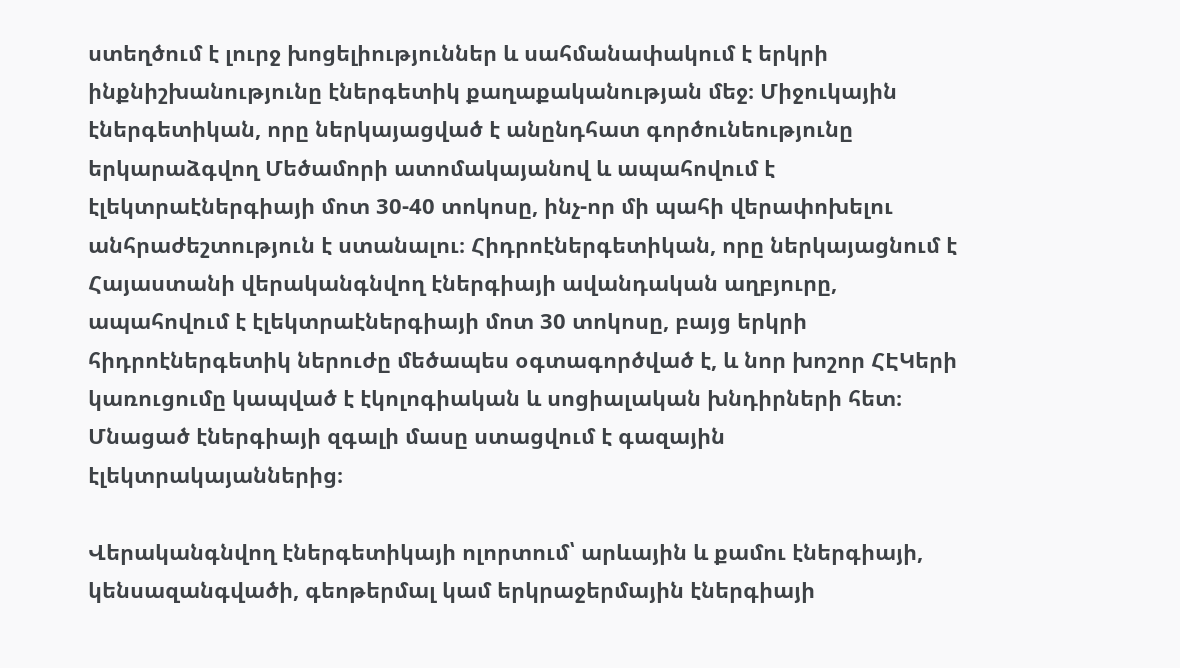ստեղծում է լուրջ խոցելիություններ և սահմանափակում է երկրի ինքնիշխանությունը էներգետիկ քաղաքականության մեջ։ Միջուկային էներգետիկան, որը ներկայացված է անընդհատ գործունեությունը երկարաձգվող Մեծամորի ատոմակայանով և ապահովում է էլեկտրաէներգիայի մոտ 30-40 տոկոսը, ինչ-որ մի պահի վերափոխելու անհրաժեշտություն է ստանալու։ Հիդրոէներգետիկան, որը ներկայացնում է Հայաստանի վերականգնվող էներգիայի ավանդական աղբյուրը, ապահովում է էլեկտրաէներգիայի մոտ 30 տոկոսը, բայց երկրի հիդրոէներգետիկ ներուժը մեծապես օգտագործված է, և նոր խոշոր ՀԷԿերի կառուցումը կապված է էկոլոգիական և սոցիալական խնդիրների հետ։ Մնացած էներգիայի զգալի մասը ստացվում է գազային էլեկտրակայաններից։

Վերականգնվող էներգետիկայի ոլորտում՝ արևային և քամու էներգիայի, կենսազանգվածի, գեոթերմալ կամ երկրաջերմային էներգիայի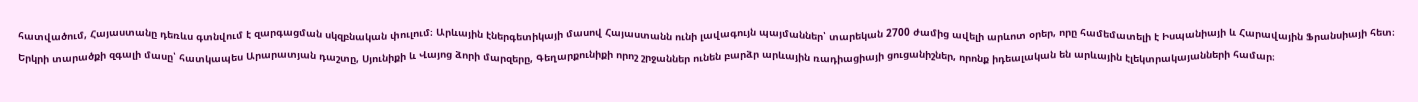հատվածում, Հայաստանը դեռևս գտնվում է զարգացման սկզբնական փուլում։ Արևային էներգետիկայի մասով Հայաստանն ունի լավագույն պայմաններ՝ տարեկան 2700 ժամից ավելի արևոտ օրեր, որը համեմատելի է Իսպանիայի և Հարավային Ֆրանսիայի հետ։ Երկրի տարածքի զգալի մասը՝ հատկապես Արարատյան դաշտը, Սյունիքի և Վայոց ձորի մարզերը, Գեղարքունիքի որոշ շրջաններ ունեն բարձր արևային ռադիացիայի ցուցանիշներ, որոնք իդեալական են արևային էլեկտրակայանների համար։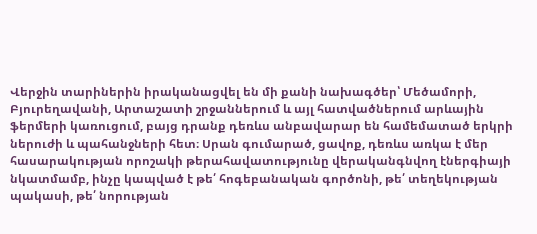Վերջին տարիներին իրականացվել են մի քանի նախագծեր՝ Մեծամորի, Բյուրեղավանի, Արտաշատի շրջաններում և այլ հատվածներում արևային ֆերմերի կառուցում, բայց դրանք դեռևս անբավարար են համեմատած երկրի ներուժի և պահանջների հետ։ Սրան գումարած, ցավոք, դեռևս առկա է մեր հասարակության որոշակի թերահավատությունը վերականգնվող էներգիայի նկատմամբ, ինչը կապված է թե՛ հոգեբանական գործոնի, թե՛ տեղեկության պակասի, թե՛ նորության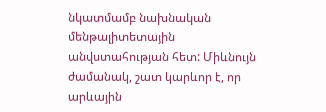նկատմամբ նախնական մենթալիտետային անվստահության հետ: Միևնույն ժամանակ, շատ կարևոր է, որ արևային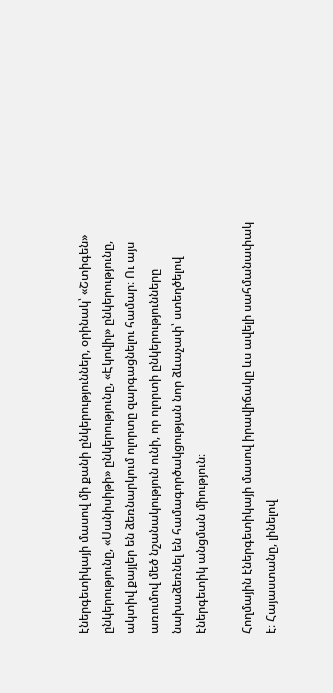էներգետիկայի մասով մի քանի ընկերություններ, օրինակ՝ «Շտիգեն» ընկերությունը, «Սանիսիթի» ընկերությունը, «Էկովիլ» ընկերությունը, ակտիվ քայլեր են ձեռնարկում ոլորտը զարգացնելու համար։ Ու այս առումով մեծ նշանակություն ունի, որ ոլորտի ընկերությունները նախաձեռնել են համագործակցության նոր ձևաչափ՝ ստեղծելով էներգետիկ անցման միություն։

Հողմային էներգետիկայի մասով իրավիճակը ևս ավելի սահմանափակ է։ Հայաստանը, լինելով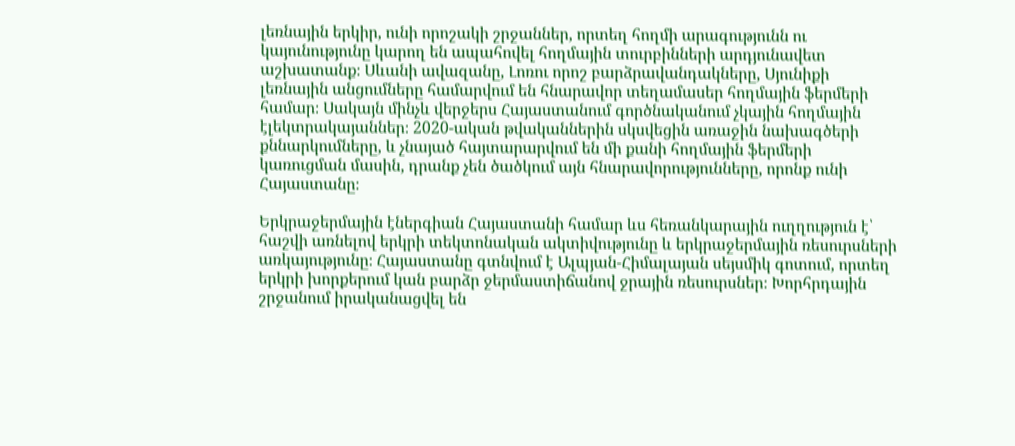լեռնային երկիր, ունի որոշակի շրջաններ, որտեղ հողմի արագությունն ու կայունությունը կարող են ապահովել հողմային տուրբինների արդյունավետ աշխատանք։ Սևանի ավազանը, Լոռու որոշ բարձրավանդակները, Սյունիքի լեռնային անցումները համարվում են հնարավոր տեղամասեր հողմային ֆերմերի համար։ Սակայն մինչև վերջերս Հայաստանում գործնականում չկային հողմային էլեկտրակայաններ։ 2020-ական թվականներին սկսվեցին առաջին նախագծերի քննարկումները, և չնայած հայտարարվում են մի քանի հողմային ֆերմերի կառուցման մասին, դրանք չեն ծածկում այն հնարավորությունները, որոնք ունի Հայաստանը։

Երկրաջերմային էներգիան Հայաստանի համար ևս հեռանկարային ուղղություն է՝ հաշվի առնելով երկրի տեկտոնական ակտիվությունը և երկրաջերմային ռեսուրսների առկայությունը։ Հայաստանը գտնվում է Ալպյան-Հիմալայան սեյսմիկ գոտում, որտեղ երկրի խորքերում կան բարձր ջերմաստիճանով ջրային ռեսուրսներ։ Խորհրդային շրջանում իրականացվել են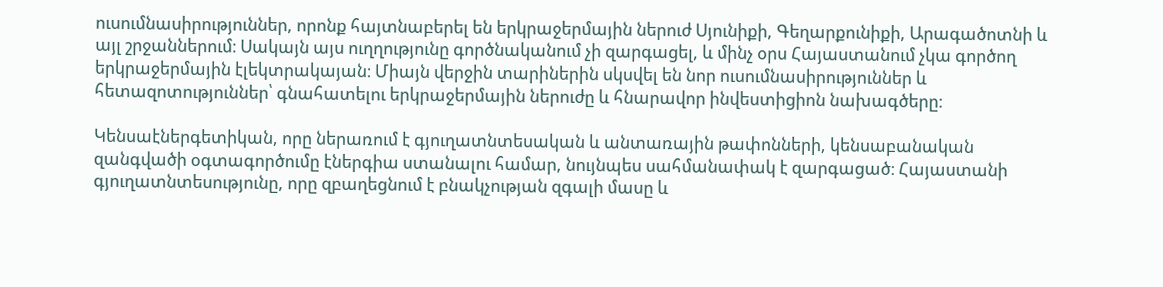ուսումնասիրություններ, որոնք հայտնաբերել են երկրաջերմային ներուժ Սյունիքի, Գեղարքունիքի, Արագածոտնի և այլ շրջաններում։ Սակայն այս ուղղությունը գործնականում չի զարգացել, և մինչ օրս Հայաստանում չկա գործող երկրաջերմային էլեկտրակայան։ Միայն վերջին տարիներին սկսվել են նոր ուսումնասիրություններ և հետազոտություններ՝ գնահատելու երկրաջերմային ներուժը և հնարավոր ինվեստիցիոն նախագծերը։

Կենսաէներգետիկան, որը ներառում է գյուղատնտեսական և անտառային թափոնների, կենսաբանական զանգվածի օգտագործումը էներգիա ստանալու համար, նույնպես սահմանափակ է զարգացած։ Հայաստանի գյուղատնտեսությունը, որը զբաղեցնում է բնակչության զգալի մասը և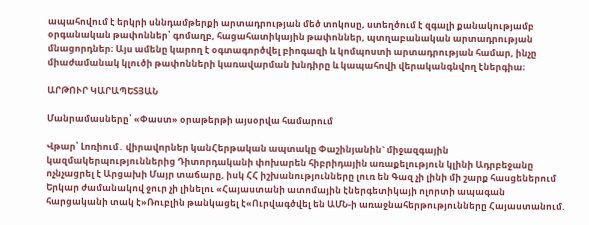ապահովում է երկրի սննդամթերքի արտադրության մեծ տոկոսը, ստեղծում է զգալի քանակությամբ օրգանական թափոններ՝ գոմաղբ, հացահատիկային թափոններ, պտղաբանական արտադրության մնացորդներ։ Այս ամենը կարող է օգտագործվել բիոգազի և կոմպոստի արտադրության համար, ինչը միաժամանակ կլուծի թափոնների կառավարման խնդիրը և կապահովի վերականգնվող էներգիա։

ԱՐԹՈՒՐ ԿԱՐԱՊԵՏՅԱՆ

Մանրամասները՝ «Փաստ» օրաթերթի այսօրվա համարում

Վթար՝ Լոռիում․ վիրավnրներ կանՀերթական ապտակը Փաշինյանին` միջազգային կազմակերպություններից Դիտորդականի փոխարեն հիբրիդային առաքելություն կլինի Ադրբեջանը ոչնչացրել է Արցախի Մայր տաճարը, իսկ ՀՀ իշխանությունները լուռ են Գազ չի լինի մի շարք հասցեներում Երկար ժամանակով ջուր չի լինելու «Հայաստանի ատոմային էներգետիկայի ոլորտի ապագան հարցականի տակ է»Ռուբլին թանկացել է«Ուրվագծվել են ԱՄՆ-ի առաջնահերթությունները Հայաստանում.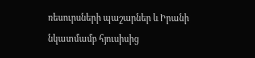ռեսուրսների պաշարներ և Իրանի նկատմամբ հյուսիսից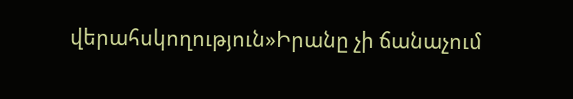վերահսկողություն»Իրանը չի ճանաչում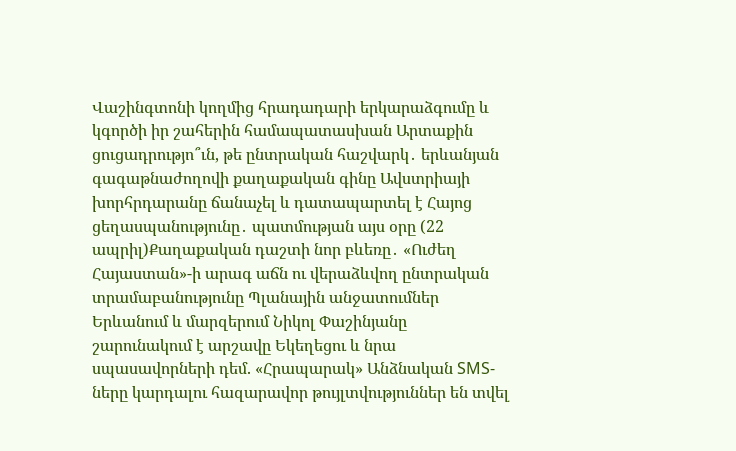Վաշինգտոնի կողմից հրադադարի երկարաձգումը և կգործի իր շահերին համապատասխան Արտաքին ցուցադրությո՞ւն, թե ընտրական հաշվարկ․ երևանյան գագաթնաժողովի քաղաքական գինը Ավստրիայի խորհրդարանը ճանաչել և դատապարտել է Հայոց ցեղասպանությունը․ պատմության այս օրը (22 ապրիլ)Քաղաքական դաշտի նոր բևեռը․ «Ուժեղ Հայաստան»-ի արագ աճն ու վերաձևվող ընտրական տրամաբանությունը Պլանային անջատումներ Երևանում և մարզերում Նիկոլ Փաշինյանը շարունակում է արշավը Եկեղեցու և նրա սպասավորների դեմ. «Հրապարակ» Անձնական SMS-ները կարդալու հազարավոր թույլտվություններ են տվել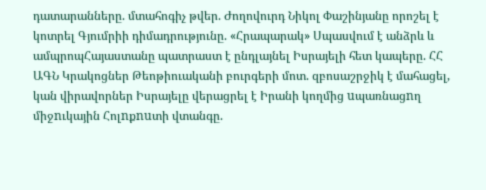դատարանները. մտահոգիչ թվեր. Ժողովուրդ Նիկոլ Փաշինյանը որոշել է կոտրել Գյումրիի դիմադրությունը. «Հրապարակ» Սպասվում է անձրև և ամպրոպՀայաստանը պատրաստ է ընդլայնել Իսրայելի հետ կապերը. ՀՀ ԱԳՆ Կրակոցներ Թեոթիուականի բուրգերի մոտ. զբոսաշրջիկ է մահացել, կան վիրավորներ Իսրայելը վերացրել է Իրանի կողմից uպառնացnղ միջnւկային Հոլnքnuտի վտանգը.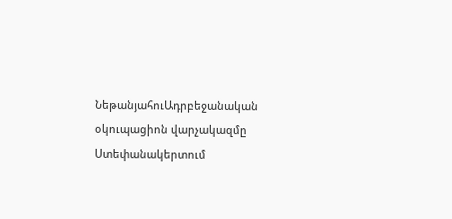ՆեթանյահուԱդրբեջանական օկուպացիոն վարչակազմը Ստեփանակերտում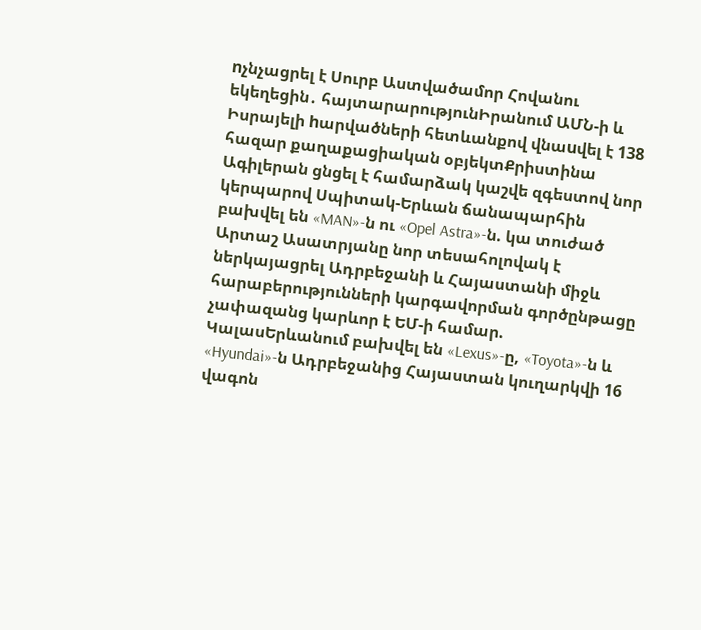nչնչացրել է Սուրբ Աստվածամոր Հովանու եկեղեցին․ հայտարարությունԻրանում ԱՄՆ-ի և Իսրայելի hարվածների հետևանքով վնաuվել է 138 հազար քաղաքացիական օբյեկտՔրիստինա Ագիլերան ցնցել է համարձակ կաշվե զգեստով նոր կերպարով Սպիտակ-Երևան ճանապարհին բախվել են «MAN»-ն ու «Opel Astra»-ն. կա տուժած Արտաշ Ասատրյանը նոր տեսահոլովակ է ներկայացրել Ադրբեջանի և Հայաստանի միջև հարաբերությունների կարգավորման գործընթացը չափազանց կարևոր է ԵՄ-ի համար. ԿալասԵրևանում բախվել են «Lexus»-ը, «Toyota»-ն և «Hyundai»-ն Ադրբեջանից Հայաստան կուղարկվի 16 վագոն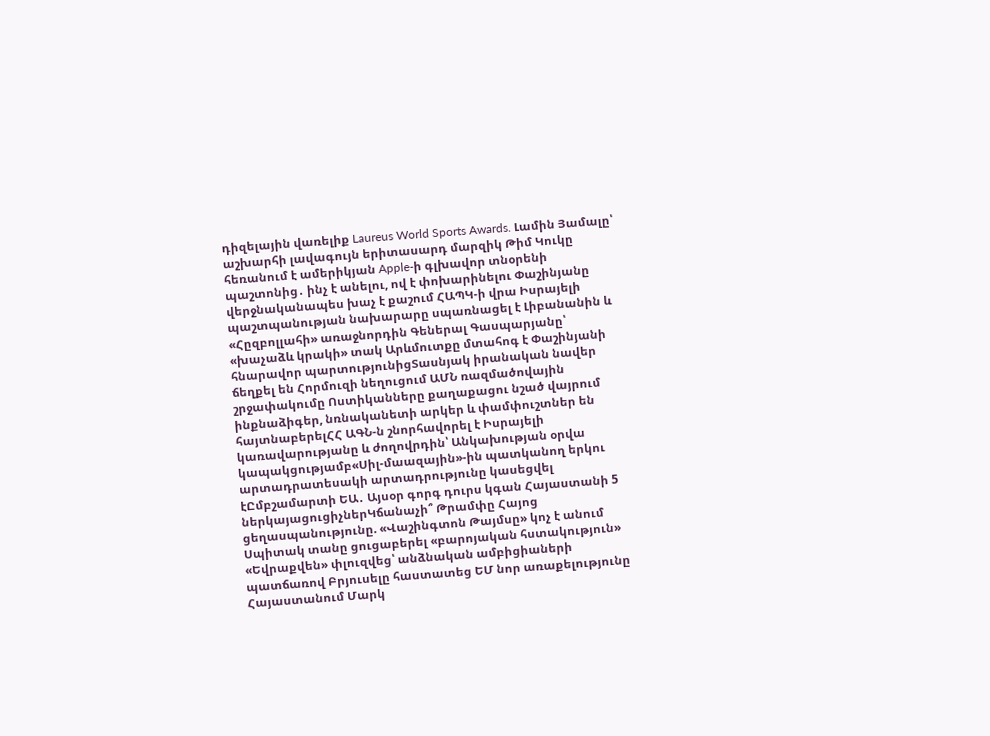դիզելային վառելիք Laureus World Sports Awards. Լամին Յամալը՝ աշխարհի լավագույն երիտասարդ մարզիկ Թիմ Կուկը հեռանում է ամերիկյան Apple-ի գլխավոր տնօրենի պաշտոնից․ ինչ է անելու, ով է փոխարինելու Փաշինյանը վերջնականապես խաչ է քաշում ՀԱՊԿ-ի վրա Իսրայելի պաշտպանության նախարարը սպառնացել է Լիբանանին և «Հըզբոլլահի» առաջնորդին Գեներալ Գասպարյանը՝ «խաչաձև կրակի» տակ Արևմուտքը մտահոգ է Փաշինյանի հնարավոր պարտությունիցՏասնյակ իրանական նավեր ճեղքել են Հորմուզի նեղուցում ԱՄՆ ռազմածովային շրջափակումը Ոստիկանները քաղաքացու նշած վայրում ինքնաձիգեր, նռնականետի արկեր և փամփուշտներ են հայտնաբերելՀՀ ԱԳՆ-ն շնորհավորել է Իսրայելի կառավարությանը և ժողովրդին՝ Անկախության օրվա կապակցությամբ«Սիլ-մաազային»-ին պատկանող երկու արտադրատեսակի արտադրությունը կասեցվել էԸմբշամարտի ԵԱ․ Այսօր գորգ դուրս կգան Հայաստանի 5 ներկայացուցիչներԿճանաչի՞ Թրամփը Հայոց ցեղասպանությունը. «Վաշինգտոն Թայմսը» կոչ է անում Սպիտակ տանը ցուցաբերել «բարոյական հստակություն» «Եվրաքվեն» փլուզվեց՝ անձնական ամբիցիաների պատճառով Բրյուսելը հաստատեց ԵՄ նոր առաքելությունը Հայաստանում Մարկ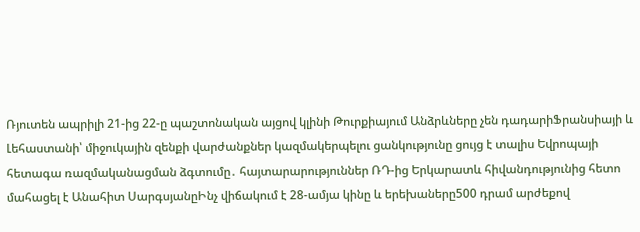Ռյուտեն ապրիլի 21-ից 22-ը պաշտոնական այցով կլինի Թուրքիայում Անձրևները չեն դադարիՖրանսիայի և Լեհաստանի՝ միջուկային զենքի վարժանքներ կազմակերպելու ցանկությունը ցույց է տալիս Եվրոպայի հետագա ռազմականացման ձգտումը․ հայտարարություններ ՌԴ-ից Երկարատև հիվանդությունից հետո մահացել է Անահիտ ՍարգսյանըԻնչ վիճակում է 28-ամյա կինը և երեխաները500 դրամ արժեքով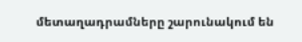մետաղադրամները շարունակում են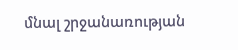մնալ շրջանառության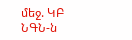մեջ. ԿԲ ՆԳՆ-ն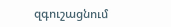զգուշացնում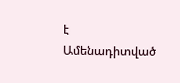է
Ամենադիտված